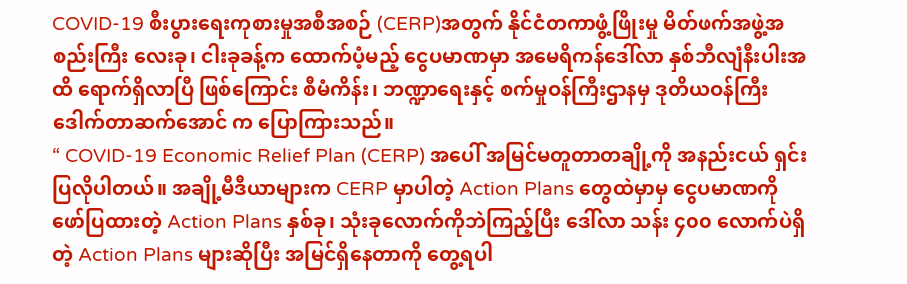COVID-19 စီးပွားရေးကုစားမှုအစီအစဉ် (CERP)အတွက် နိုင်ငံတကာဖွံ့ဖြိုးမှု မိတ်ဖက်အဖွဲ့အစည်းကြီး လေးခု၊ ငါးခုခန့်က ထောက်ပံ့မည့် ငွေပမာဏမှာ အမေရိကန်ဒေါ်လာ နှစ်ဘီလျံနီးပါးအထိ ရောက်ရှိလာပြီ ဖြစ်ကြောင်း စီမံကိန်း၊ ဘဏ္ဍာရေးနှင့် စက်မှုဝန်ကြီးဌာနမှ ဒုတိယဝန်ကြီး ဒေါက်တာဆက်အောင် က ပြောကြားသည်။
“ COVID-19 Economic Relief Plan (CERP) အပေါ် အမြင်မတူတာတချို့ကို အနည်းငယ် ရှင်းပြလိုပါတယ်။ အချို့မီဒီယာများက CERP မှာပါတဲ့ Action Plans တွေထဲမှာမှ ငွေပမာဏကို ဖော်ပြထားတဲ့ Action Plans နှစ်ခု၊ သုံးခုလောက်ကိုဘဲကြည့်ပြီး ဒေါ်လာ သန်း ၄၀၀ လောက်ပဲရှိတဲ့ Action Plans များဆိုပြီး အမြင်ရှိနေတာကို တွေ့ရပါ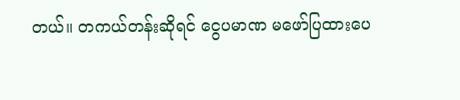တယ်။ တကယ်တန်းဆိုရင် ငွေပမာဏ မဖော်ပြထားပေ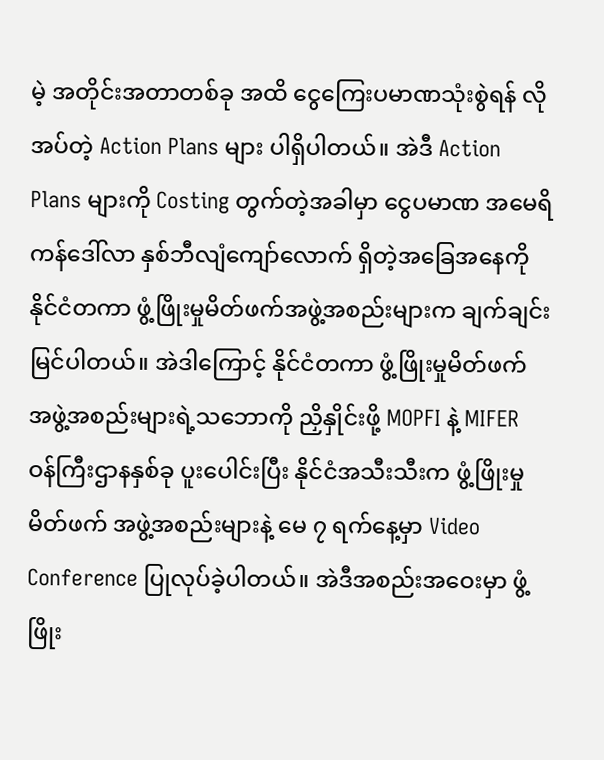မဲ့ အတိုင်းအတာတစ်ခု အထိ ငွေကြေးပမာဏသုံးစွဲရန် လိုအပ်တဲ့ Action Plans များ ပါရှိပါတယ်။ အဲဒီ Action Plans များကို Costing တွက်တဲ့အခါမှာ ငွေပမာဏ အမေရိကန်ဒေါ်လာ နှစ်ဘီလျံကျော်လောက် ရှိတဲ့အခြေအနေကို နိုင်ငံတကာ ဖွံ့ဖြိုးမှုမိတ်ဖက်အဖွဲ့အစည်းများက ချက်ချင်းမြင်ပါတယ်။ အဲဒါကြောင့် နိုင်ငံတကာ ဖွံ့ဖြိုးမှုမိတ်ဖက် အဖွဲ့အစည်းများရဲ့သဘောကို ညှိနှိုင်းဖို့ MOPFI နဲ့ MIFER ဝန်ကြီးဌာနနှစ်ခု ပူးပေါင်းပြီး နိုင်ငံအသီးသီးက ဖွံ့ဖြိုးမှုမိတ်ဖက် အဖွဲ့အစည်းများနဲ့ မေ ၇ ရက်နေ့မှာ Video Conference ပြုလုပ်ခဲ့ပါတယ်။ အဲဒီအစည်းအဝေးမှာ ဖွံ့ဖြိုး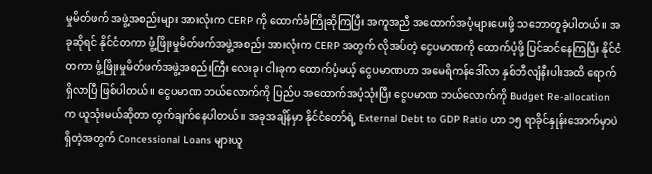မှုမိတ်ဖက် အဖွဲ့အစည်းများ အားလုံးက CERP ကို ထောက်ခံကြိုဆိုကြပြီး အကူအညီ အထောက်အပံ့များပေးဖို့ သဘောတူခဲ့ပါတယ်။ အခုဆိုရင် နိုင်ငံတကာ ဖွံ့ဖြိုးမှုမိတ်ဖက်အဖွဲ့အစည်း အားလုံးက CERP အတွက် လိုအပ်တဲ့ ငွေပမာဏကို ထောက်ပံ့ဖို့ ပြင်ဆင်နေကြပြီး နိုင်ငံတကာ ဖွံ့ဖြိုးမှုမိတ်ဖက်အဖွဲ့အစည်းကြီး လေးခု၊ ငါးခုက ထောက်ပံ့မယ့် ငွေပမာဏဟာ အမေရိကန်ဒေါ်လာ နှစ်ဘီလျံနီးပါးအထိ ရောက်ရှိလာပြီ ဖြစ်ပါတယ်။ ငွေပမာဏ ဘယ်လောက်ကို ပြည်ပ အထောက်အပံ့သုံးပြီး ငွေပမာဏ ဘယ်လောက်ကို Budget Re-allocation က ယူသုံးမယ်ဆိုတာ တွက်ချက်နေပါတယ်။ အခုအချိန်မှာ နိုင်ငံတော်ရဲ့ External Debt to GDP Ratio ဟာ ၁၅ ရာခိုင်နှုန်းအောက်မှာပဲ ရှိတဲ့အတွက် Concessional Loans များယူ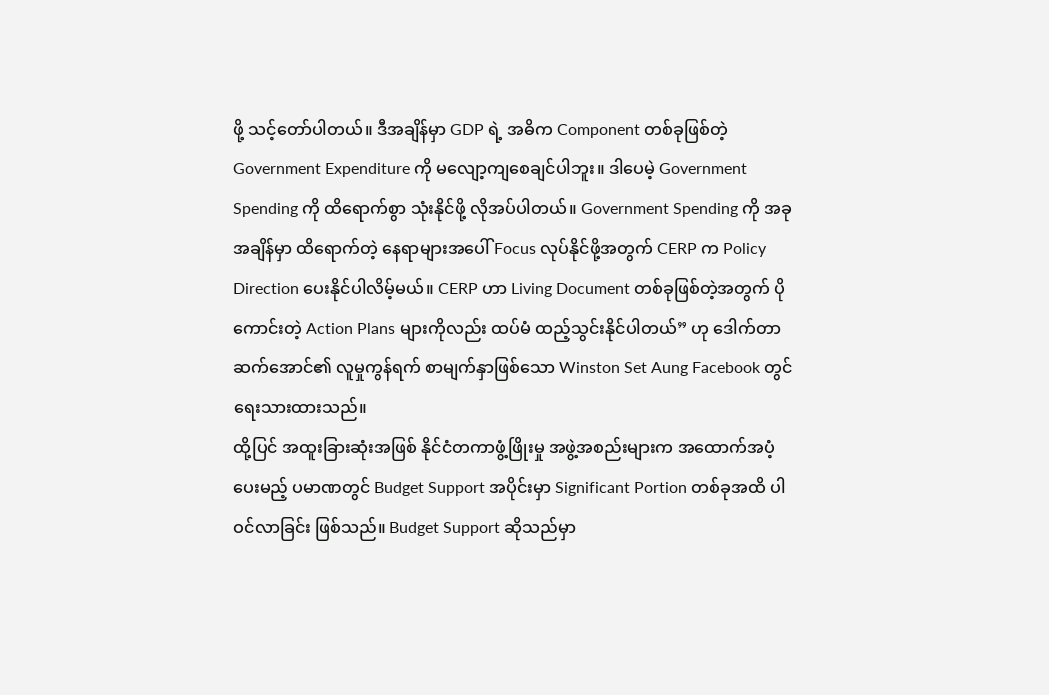ဖို့ သင့်တော်ပါတယ်။ ဒီအချိန်မှာ GDP ရဲ့ အဓိက Component တစ်ခုဖြစ်တဲ့ Government Expenditure ကို မလျော့ကျစေချင်ပါဘူး။ ဒါပေမဲ့ Government Spending ကို ထိရောက်စွာ သုံးနိုင်ဖို့ လိုအပ်ပါတယ်။ Government Spending ကို အခုအချိန်မှာ ထိရောက်တဲ့ နေရာများအပေါ် Focus လုပ်နိုင်ဖို့အတွက် CERP က Policy Direction ပေးနိုင်ပါလိမ့်မယ်။ CERP ဟာ Living Document တစ်ခုဖြစ်တဲ့အတွက် ပိုကောင်းတဲ့ Action Plans များကိုလည်း ထပ်မံ ထည့်သွင်းနိုင်ပါတယ်” ဟု ဒေါက်တာ ဆက်အောင်၏ လူမှုကွန်ရက် စာမျက်နှာဖြစ်သော Winston Set Aung Facebook တွင် ရေးသားထားသည်။
ထို့ပြင် အထူးခြားဆုံးအဖြစ် နိုင်ငံတကာဖွံ့ဖြိုးမှု အဖွဲ့အစည်းများက အထောက်အပံ့ပေးမည့် ပမာဏတွင် Budget Support အပိုင်းမှာ Significant Portion တစ်ခုအထိ ပါဝင်လာခြင်း ဖြစ်သည်။ Budget Support ဆိုသည်မှာ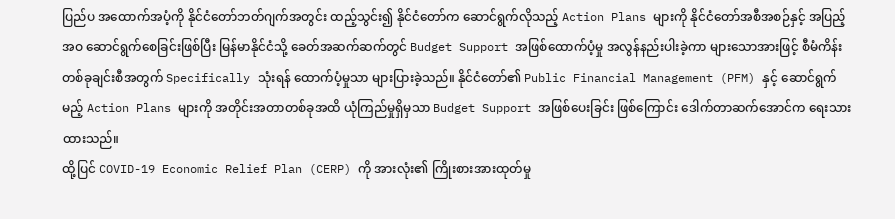ပြည်ပ အထောက်အပံ့ကို နိုင်ငံတော်ဘတ်ဂျက်အတွင်း ထည့်သွင်း၍ နိုင်ငံတော်က ဆောင်ရွက်လိုသည့် Action Plans များကို နိုင်ငံတော်အစီအစဉ်နှင့် အပြည့်အဝ ဆောင်ရွက်စေခြင်းဖြစ်ပြီး မြန်မာနိုင်ငံသို့ ခေတ်အဆက်ဆက်တွင် Budget Support အဖြစ်ထောက်ပံ့မှု အလွန်နည်းပါးခဲ့ကာ များသောအားဖြင့် စီမံကိန်းတစ်ခုချင်းစီအတွက် Specifically သုံးရန် ထောက်ပံ့မှုသာ များပြားခဲ့သည်။ နိုင်ငံတော်၏ Public Financial Management (PFM) နှင့် ဆောင်ရွက်မည့် Action Plans များကို အတိုင်းအတာတစ်ခုအထိ ယုံကြည်မှုရှိမှသာ Budget Support အဖြစ်ပေးခြင်း ဖြစ်ကြောင်း ဒေါက်တာဆက်အောင်က ရေးသားထားသည်။
ထို့ပြင် COVID-19 Economic Relief Plan (CERP) ကို အားလုံး၏ ကြိုးစားအားထုတ်မှု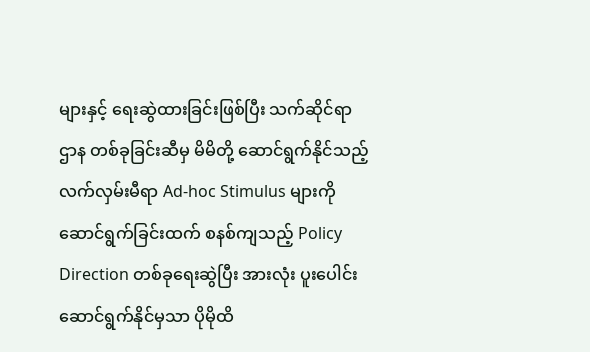များနှင့် ရေးဆွဲထားခြင်းဖြစ်ပြီး သက်ဆိုင်ရာဌာန တစ်ခုခြင်းဆီမှ မိမိတို့ ဆောင်ရွက်နိုင်သည့် လက်လှမ်းမီရာ Ad-hoc Stimulus များကို ဆောင်ရွက်ခြင်းထက် စနစ်ကျသည့် Policy Direction တစ်ခုရေးဆွဲပြီး အားလုံး ပူးပေါင်း ဆောင်ရွက်နိုင်မှသာ ပိုမိုထိ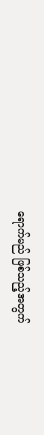ရောက်မည် ဖြစ်သည့်အတွက်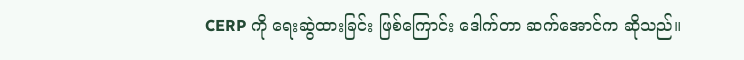CERP ကို ရေးဆွဲထားခြင်း ဖြစ်ကြောင်း ဒေါက်တာ ဆက်အောင်က ဆိုသည်။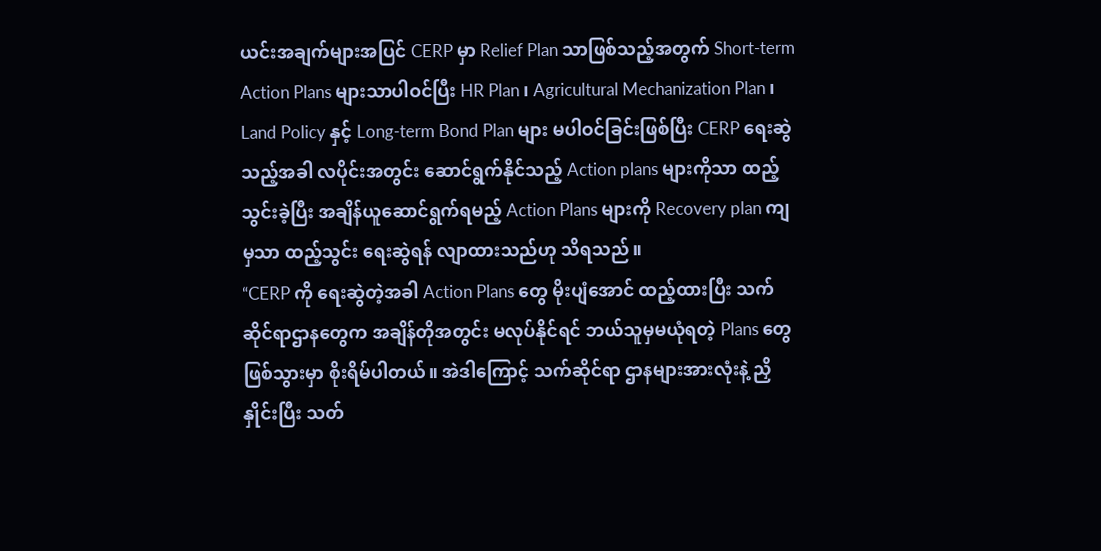ယင်းအချက်များအပြင် CERP မှာ Relief Plan သာဖြစ်သည့်အတွက် Short-term Action Plans များသာပါဝင်ပြီး HR Plan ၊ Agricultural Mechanization Plan ၊ Land Policy နှင့် Long-term Bond Plan များ မပါဝင်ခြင်းဖြစ်ပြီး CERP ရေးဆွဲသည့်အခါ လပိုင်းအတွင်း ဆောင်ရွက်နိုင်သည့် Action plans များကိုသာ ထည့်သွင်းခဲ့ပြီး အချိန်ယူဆောင်ရွက်ရမည့် Action Plans များကို Recovery plan ကျမှသာ ထည့်သွင်း ရေးဆွဲရန် လျာထားသည်ဟု သိရသည်။
“CERP ကို ရေးဆွဲတဲ့အခါ Action Plans တွေ မိုးပျံအောင် ထည့်ထားပြီး သက်ဆိုင်ရာဌာနတွေက အချိန်တိုအတွင်း မလုပ်နိုင်ရင် ဘယ်သူမှမယုံရတဲ့ Plans တွေ ဖြစ်သွားမှာ စိုးရိမ်ပါတယ်။ အဲဒါကြောင့် သက်ဆိုင်ရာ ဌာနများအားလုံးနဲ့ ညှိနှိုင်းပြီး သတ်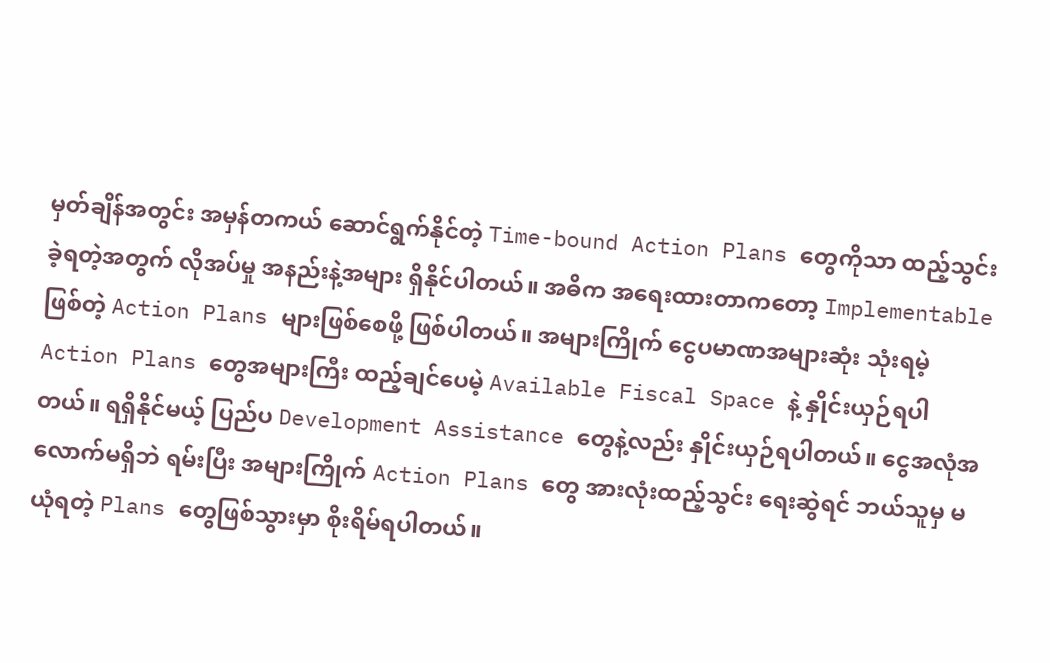မှတ်ချိန်အတွင်း အမှန်တကယ် ဆောင်ရွက်နိုင်တဲ့ Time-bound Action Plans တွေကိုသာ ထည့်သွင်းခဲ့ရတဲ့အတွက် လိုအပ်မှု အနည်းနဲ့အများ ရှိနိုင်ပါတယ်။ အဓိက အရေးထားတာကတော့ Implementable ဖြစ်တဲ့ Action Plans များဖြစ်စေဖို့ ဖြစ်ပါတယ်။ အများကြိုက် ငွေပမာဏအများဆုံး သုံးရမဲ့ Action Plans တွေအများကြီး ထည့်ချင်ပေမဲ့ Available Fiscal Space နဲ့ နှိုင်းယှဉ်ရပါတယ်။ ရရှိနိုင်မယ့် ပြည်ပ Development Assistance တွေနဲ့လည်း နှိုင်းယှဉ်ရပါတယ်။ ငွေအလုံအလောက်မရှိဘဲ ရမ်းပြီး အများကြိုက် Action Plans တွေ အားလုံးထည့်သွင်း ရေးဆွဲရင် ဘယ်သူမှ မယုံရတဲ့ Plans တွေဖြစ်သွားမှာ စိုးရိမ်ရပါတယ်။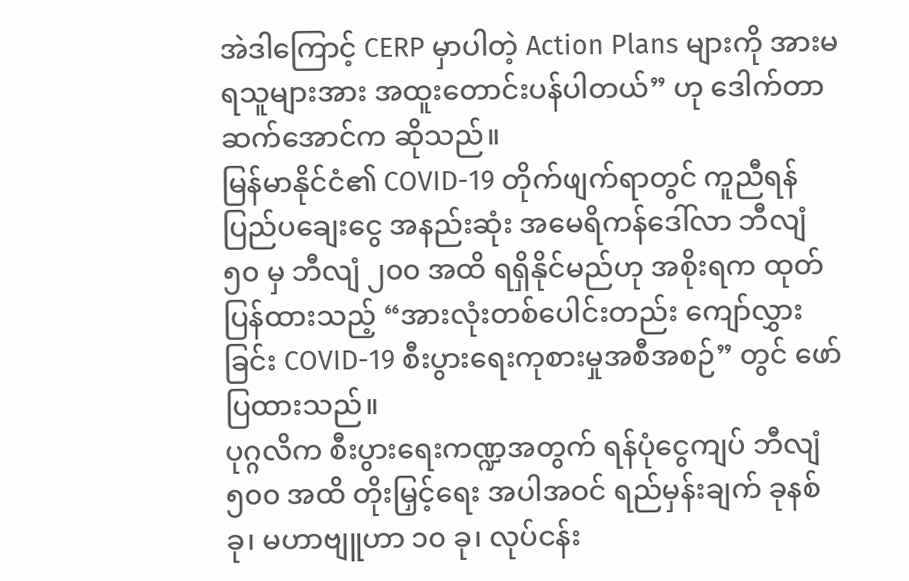အဲဒါကြောင့် CERP မှာပါတဲ့ Action Plans များကို အားမရသူများအား အထူးတောင်းပန်ပါတယ်” ဟု ဒေါက်တာ ဆက်အောင်က ဆိုသည်။
မြန်မာနိုင်ငံ၏ COVID-19 တိုက်ဖျက်ရာတွင် ကူညီရန် ပြည်ပချေးငွေ အနည်းဆုံး အမေရိကန်ဒေါ်လာ ဘီလျံ ၅၀ မှ ဘီလျံ ၂၀၀ အထိ ရရှိနိုင်မည်ဟု အစိုးရက ထုတ်ပြန်ထားသည့် “အားလုံးတစ်ပေါင်းတည်း ကျော်လွှားခြင်း COVID-19 စီးပွားရေးကုစားမှုအစီအစဉ်” တွင် ဖော်ပြထားသည်။
ပုဂ္ဂလိက စီးပွားရေးကဏ္ဍအတွက် ရန်ပုံငွေကျပ် ဘီလျံ ၅၀၀ အထိ တိုးမြှင့်ရေး အပါအဝင် ရည်မှန်းချက် ခုနစ်ခု၊ မဟာဗျူဟာ ၁၀ ခု၊ လုပ်ငန်း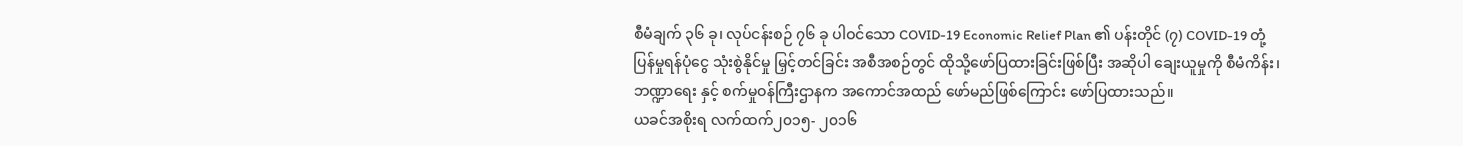စီမံချက် ၃၆ ခု၊ လုပ်ငန်းစဉ် ၇၆ ခု ပါဝင်သော COVID-19 Economic Relief Plan ၏ ပန်းတိုင် (၇) COVID-19 တုံ့ပြန်မှုရန်ပုံငွေ သုံးစွဲနိုင်မှု မြှင့်တင်ခြင်း အစီအစဉ်တွင် ထိုသို့ဖော်ပြထားခြင်းဖြစ်ပြီး အဆိုပါ ချေးယူမှုကို စီမံကိန်း၊ ဘဏ္ဍာရေး နှင့် စက်မှုဝန်ကြီးဌာနက အကောင်အထည် ဖော်မည်ဖြစ်ကြောင်း ဖော်ပြထားသည်။
ယခင်အစိုးရ လက်ထက်၂၀၁၅- ၂၀၁၆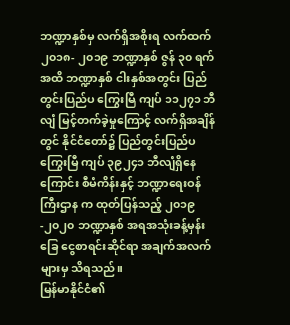ဘဏ္ဍာနှစ်မှ လက်ရှိအစိုးရ လက်ထက်၂၀၁၈- ၂၀၁၉ ဘဏ္ဍာနှစ် ဇွန် ၃၀ ရက်အထိ ဘဏ္ဍာနှစ် ငါးနှစ်အတွင်း ပြည်တွင်းပြည်ပ ကြွေးမြီ ကျပ် ၁၁၂၇၁ ဘီလျံ မြင့်တက်ခဲ့မှုကြောင့် လက်ရှိအချိန်တွင် နိုင်ငံတော်၌ ပြည်တွင်းပြည်ပ ကြွေးမြီ ကျပ် ၃၉၂၄၁ ဘီလျံရှိနေကြောင်း စီမံကိန်းနှင့် ဘဏ္ဍာရေးဝန်ကြီးဌာန က ထုတ်ပြန်သည့် ၂၀၁၉-၂၀၂၀ ဘဏ္ဍာနှစ် အရအသုံးခန့်မှန်းခြေ ငွေစာရင်းဆိုင်ရာ အချက်အလက်များမှ သိရသည်။
မြန်မာနိုင်ငံ၏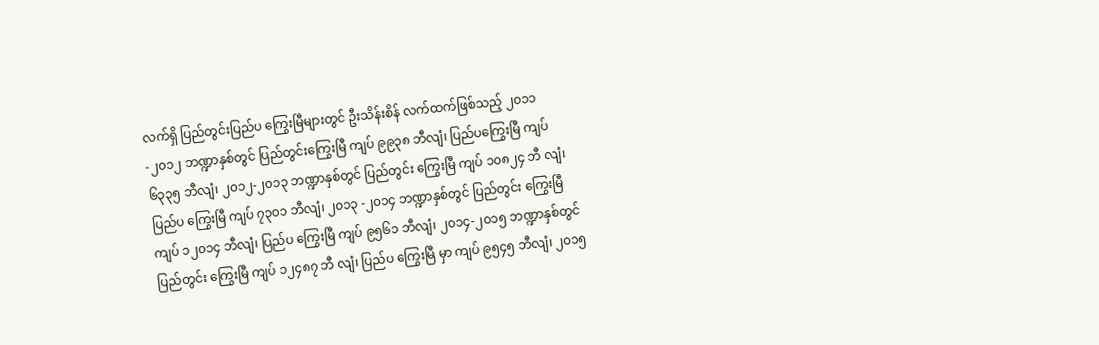လက်ရှိ ပြည်တွင်းပြည်ပ ကြွေးမြီများတွင် ဦးသိန်းစိန် လက်ထက်ဖြစ်သည့် ၂၀၁၁-၂၀၁၂ ဘဏ္ဍာနှစ်တွင် ပြည်တွင်းကြွေးမြီ ကျပ် ၉၉၃၈ ဘီလျံ၊ ပြည်ပကြွေးမြီ ကျပ် ၆၃၃၅ ဘီလျံ၊ ၂၀၁၂-၂၀၁၃ ဘဏ္ဍာနှစ်တွင် ပြည်တွင်း ကြွေးမြီ ကျပ် ၁၀၈၂၄ ဘီ လျံ၊ ပြည်ပ ကြွေးမြီ ကျပ် ၇၃၀၁ ဘီလျံ၊ ၂၀၁၃ -၂၀၁၄ ဘဏ္ဍာနှစ်တွင် ပြည်တွင်း ကြွေးမြီ ကျပ် ၁၂၀၁၄ ဘီလျံ၊ ပြည်ပ ကြွေးမြီ ကျပ် ၉၅၆၁ ဘီလျံ၊ ၂၀၁၄-၂၀၁၅ ဘဏ္ဍာနှစ်တွင် ပြည်တွင်း ကြွေးမြီ ကျပ် ၁၂၄၈၇ ဘီ လျံ၊ ပြည်ပ ကြွေးမြီ မှာ ကျပ် ၉၅၄၅ ဘီလျံ၊ ၂၀၁၅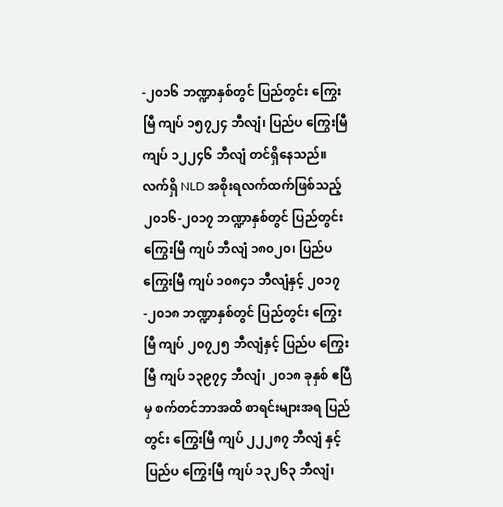-၂၀၁၆ ဘဏ္ဍာနှစ်တွင် ပြည်တွင်း ကြွေးမြီ ကျပ် ၁၅၇၂၄ ဘီလျံ၊ ပြည်ပ ကြွေးမြီ ကျပ် ၁၂၂၄၆ ဘီလျံ တင်ရှိနေသည်။
လက်ရှိ NLD အစိုးရလက်ထက်ဖြစ်သည့် ၂၀၁၆-၂၀၁၇ ဘဏ္ဍာနှစ်တွင် ပြည်တွင်း ကြွေးမြီ ကျပ် ဘီလျံ ၁၈၀၂၀၊ ပြည်ပ ကြွေးမြီ ကျပ် ၁၀၈၄၁ ဘီလျံနှင့် ၂၀၁၇-၂၀၁၈ ဘဏ္ဍာနှစ်တွင် ပြည်တွင်း ကြွေးမြီ ကျပ် ၂၀၇၂၅ ဘီလျံနှင့် ပြည်ပ ကြွေးမြီ ကျပ် ၁၃၉၇၄ ဘီလျံ၊ ၂၀၁၈ ခုနှစ် ဧပြီမှ စက်တင်ဘာအထိ စာရင်းများအရ ပြည်တွင်း ကြွေးမြီ ကျပ် ၂၂၂၈၇ ဘီလျံ နှင့် ပြည်ပ ကြွေးမြီ ကျပ် ၁၃၂၆၃ ဘီလျံ၊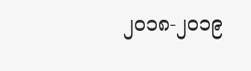၂၀၁၈-၂၀၁၉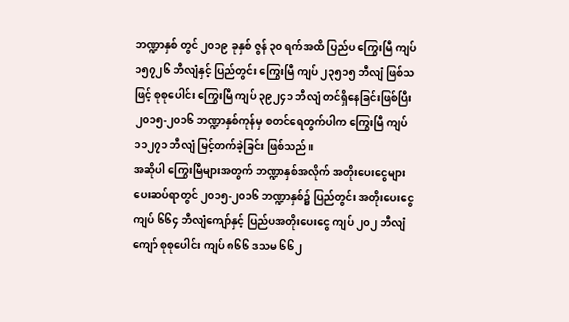ဘဏ္ဍာနှစ် တွင် ၂၀၁၉ ခုနှစ် ဇွန် ၃၀ ရက်အထိ ပြည်ပ ကြွေးမြီ ကျပ် ၁၅၇၂၆ ဘီလျံနှင့် ပြည်တွင်း ကြွေးမြီ ကျပ် ၂၃၅၁၅ ဘီလျံ ဖြစ်သဖြင့် စုစုပေါင်း ကြွေးမြီ ကျပ် ၃၉၂၄၁ ဘီလျံ တင်ရှိနေခြင်းဖြစ်ပြီး ၂၀၁၅-၂၀၁၆ ဘဏ္ဍာနှစ်ကုန်မှ စတင်ရေတွက်ပါက ကြွေးမြီ ကျပ် ၁၁၂၇၁ ဘီလျံ မြင့်တက်ခဲ့ခြင်း ဖြစ်သည်။
အဆိုပါ ကြွေးမြီများအတွက် ဘဏ္ဍာနှစ်အလိုက် အတိုးပေးငွေများ ပေးဆပ်ရာတွင် ၂၀၁၅-၂၀၁၆ ဘဏ္ဍာနှစ်၌ ပြည်တွင်း အတိုးပေးငွေ ကျပ် ၆၆၄ ဘီလျံကျော်နှင့် ပြည်ပအတိုးပေးငွေ ကျပ် ၂၀၂ ဘီလျံကျော် စုစုပေါင်း ကျပ် ၈၆၆ ဒသမ ၆၆၂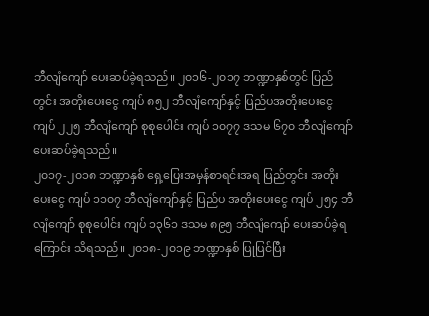ဘီလျံကျော် ပေးဆပ်ခဲ့ရသည်။ ၂၀၁၆-၂၀၁၇ ဘဏ္ဍာနှစ်တွင် ပြည်တွင်း အတိုးပေးငွေ ကျပ် ၈၅၂ ဘီလျံကျော်နှင့် ပြည်ပအတိုးပေးငွေ ကျပ် ၂၂၅ ဘီလျံကျော် စုစုပေါင်း ကျပ် ၁၀၇၇ ဒသမ ၆၇၀ ဘီလျံကျော် ပေးဆပ်ခဲ့ရသည်။
၂၀၁၇-၂၀၁၈ ဘဏ္ဍာနှစ် ရှေ့ပြေးအမှန်စာရင်းအရ ပြည်တွင်း အတိုးပေးငွေ ကျပ် ၁၁၀၇ ဘီလျံကျော်နှင့် ပြည်ပ အတိုးပေးငွေ ကျပ် ၂၅၄ ဘီလျံကျော် စုစုပေါင်း ကျပ် ၁၃၆၁ ဒသမ ၈၉၅ ဘီလျံကျော် ပေးဆပ်ခဲ့ရကြောင်း သိရသည်။ ၂၀၁၈-၂၀၁၉ ဘဏ္ဍာနှစ် ပြုပြင်ပြီး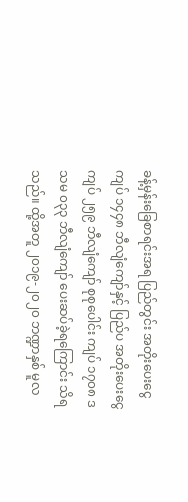ခန့်မှန်းခြေစာရင်းအရ ပြည်တွင်း အတိုးပေးငွေ ကျပ် ၁၄၄၈ ဘီလျံကျော်နှင့် ပြည်ပ အတိုးပေးငွေ ကျပ် ၂၅၉ ဘီလျံကျော် စုစုပေါင်း ကျပ် ၁၇၀၈ ဒသမ ၀၃၃ ဘီလျံကျော် ပေးဆပ်ခဲ့ရကြောင်း သိရသည်။ ထို့အတူ ၂၀၁၉-၂၀၂၀ ဘဏ္ဍာနှစ် မူလ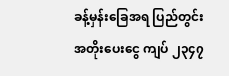ခန့်မှန်းခြေအရ ပြည်တွင်း အတိုးပေးငွေ ကျပ် ၂၃၄၇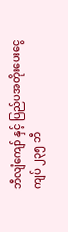ဘီလျံကျော် နှင့် ပြည်ပအတိုးပေးငွေ ကျပ် ၂၃၅ ဘီ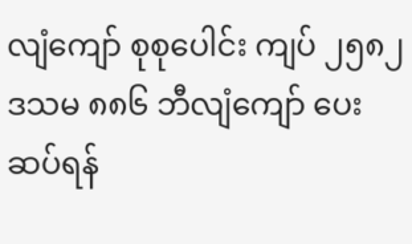လျံကျော် စုစုပေါင်း ကျပ် ၂၅၈၂ ဒသမ ၈၈၆ ဘီလျံကျော် ပေးဆပ်ရန်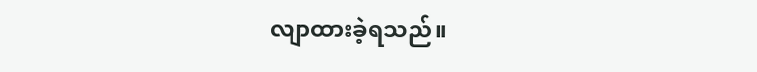လျာထားခဲ့ရသည်။